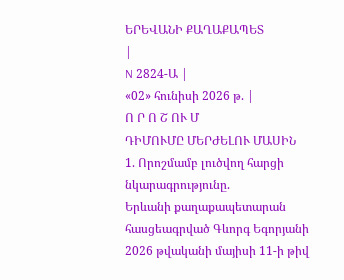ԵՐԵՎԱՆԻ ՔԱՂԱՔԱՊԵՏ
|
N 2824-Ա |
«02» հունիսի 2026 թ. |
Ո Ր Ո Շ ՈՒ Մ
ԴԻՄՈՒՄԸ ՄԵՐԺԵԼՈՒ ՄԱՍԻՆ
1. Որոշմամբ լուծվող հարցի նկարագրությունը.
Երևանի քաղաքապետարան հասցեագրված Գևորգ Եգորյանի 2026 թվականի մայիսի 11-ի թիվ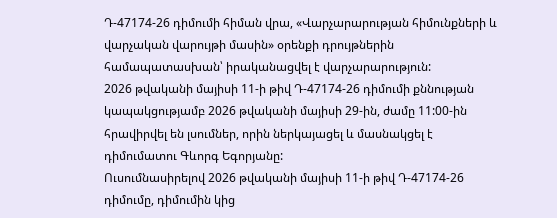Դ-47174-26 դիմումի հիման վրա, «Վարչարարության հիմունքների և վարչական վարույթի մասին» օրենքի դրույթներին համապատասխան՝ իրականացվել է վարչարարություն:
2026 թվականի մայիսի 11-ի թիվ Դ-47174-26 դիմումի քննության կապակցությամբ 2026 թվականի մայիսի 29-ին, ժամը 11:00-ին հրավիրվել են լսումներ, որին ներկայացել և մասնակցել է դիմումատու Գևորգ Եգորյանը:
Ուսումնասիրելով 2026 թվականի մայիսի 11-ի թիվ Դ-47174-26 դիմումը, դիմումին կից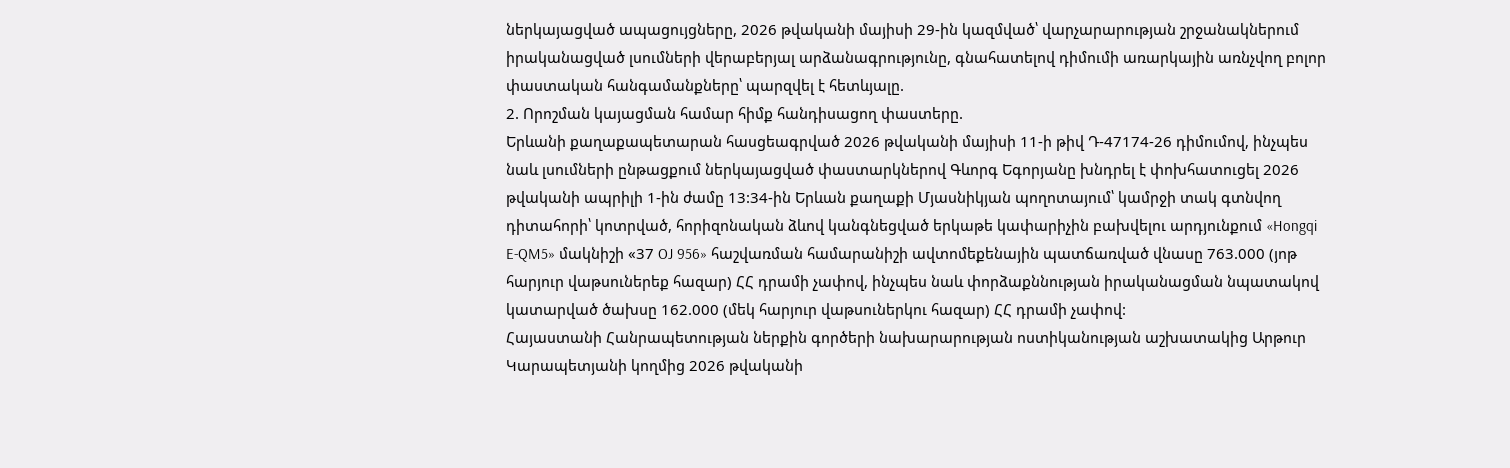ներկայացված ապացույցները, 2026 թվականի մայիսի 29-ին կազմված՝ վարչարարության շրջանակներում իրականացված լսումների վերաբերյալ արձանագրությունը, գնահատելով դիմումի առարկային առնչվող բոլոր փաստական հանգամանքները՝ պարզվել է հետևյալը.
2. Որոշման կայացման համար հիմք հանդիսացող փաստերը.
Երևանի քաղաքապետարան հասցեագրված 2026 թվականի մայիսի 11-ի թիվ Դ-47174-26 դիմումով, ինչպես նաև լսումների ընթացքում ներկայացված փաստարկներով Գևորգ Եգորյանը խնդրել է փոխհատուցել 2026 թվականի ապրիլի 1-ին ժամը 13:34-ին Երևան քաղաքի Մյասնիկյան պողոտայում՝ կամրջի տակ գտնվող դիտահորի՝ կոտրված, հորիզոնական ձևով կանգնեցված երկաթե կափարիչին բախվելու արդյունքում «Hongqi E-QM5» մակնիշի «37 OJ 956» հաշվառման համարանիշի ավտոմեքենային պատճառված վնասը 763.000 (յոթ հարյուր վաթսուներեք հազար) ՀՀ դրամի չափով, ինչպես նաև փորձաքննության իրականացման նպատակով կատարված ծախսը 162.000 (մեկ հարյուր վաթսուներկու հազար) ՀՀ դրամի չափով:
Հայաստանի Հանրապետության ներքին գործերի նախարարության ոստիկանության աշխատակից Արթուր Կարապետյանի կողմից 2026 թվականի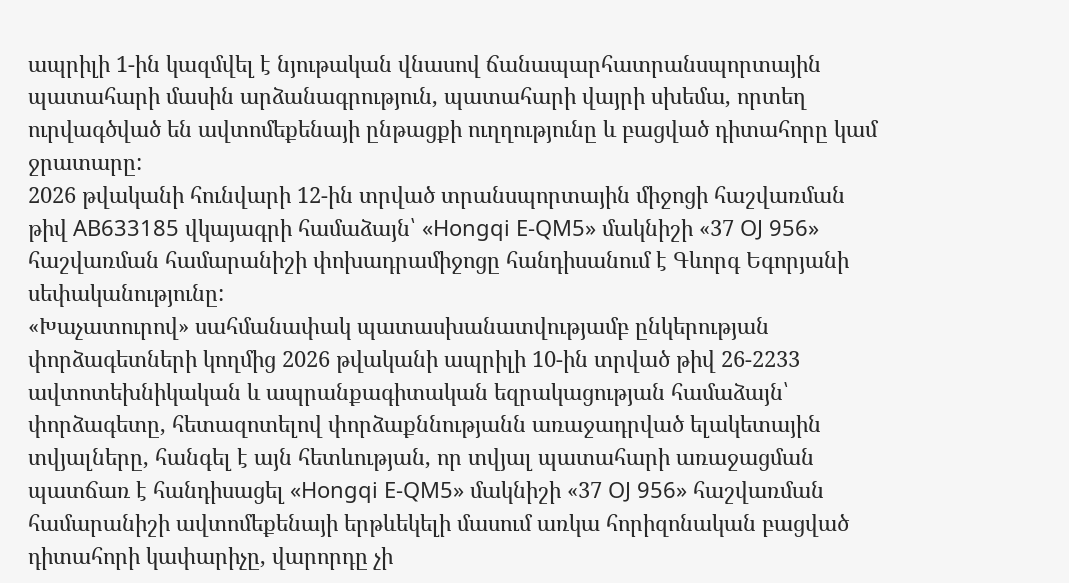ապրիլի 1-ին կազմվել է նյութական վնասով ճանապարհատրանսպորտային պատահարի մասին արձանագրություն, պատահարի վայրի սխեմա, որտեղ ուրվագծված են ավտոմեքենայի ընթացքի ուղղությունը և բացված դիտահորը կամ ջրատարը:
2026 թվականի հունվարի 12-ին տրված տրանսպորտային միջոցի հաշվառման թիվ AB633185 վկայագրի համաձայն՝ «Hongqi E-QM5» մակնիշի «37 OJ 956» հաշվառման համարանիշի փոխադրամիջոցը հանդիսանում է Գևորգ Եգորյանի սեփականությունը:
«Խաչատուրով» սահմանափակ պատասխանատվությամբ ընկերության փորձագետների կողմից 2026 թվականի ապրիլի 10-ին տրված թիվ 26-2233 ավտոտեխնիկական և ապրանքագիտական եզրակացության համաձայն՝ փորձագետը, հետազոտելով փորձաքննությանն առաջադրված ելակետային տվյալները, հանգել է այն հետևության, որ տվյալ պատահարի առաջացման պատճառ է հանդիսացել «Hongqi E-QM5» մակնիշի «37 OJ 956» հաշվառման համարանիշի ավտոմեքենայի երթևեկելի մասում առկա հորիզոնական բացված դիտահորի կափարիչը, վարորդը չի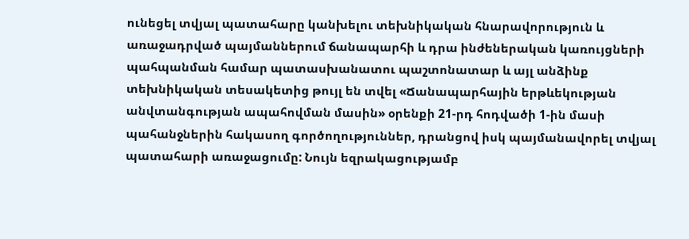ունեցել տվյալ պատահարը կանխելու տեխնիկական հնարավորություն և առաջադրված պայմաններում ճանապարհի և դրա ինժեներական կառույցների պահպանման համար պատասխանատու պաշտոնատար և այլ անձինք տեխնիկական տեսակետից թույլ են տվել «Ճանապարհային երթևեկության անվտանգության ապահովման մասին» օրենքի 21-րդ հոդվածի 1-ին մասի պահանջներին հակասող գործողություններ, դրանցով իսկ պայմանավորել տվյալ պատահարի առաջացումը: Նույն եզրակացությամբ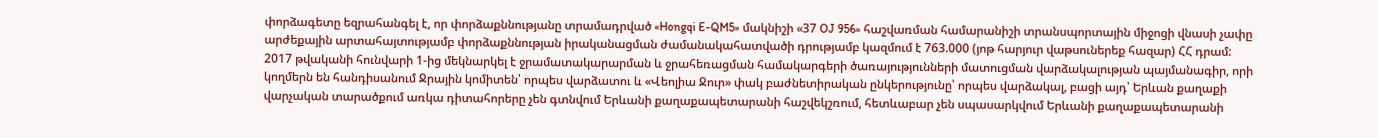փորձագետը եզրահանգել է, որ փորձաքննությանը տրամադրված «Hongqi E-QM5» մակնիշի «37 OJ 956» հաշվառման համարանիշի տրանսպորտային միջոցի վնասի չափը արժեքային արտահայտությամբ փորձաքննության իրականացման ժամանակահատվածի դրությամբ կազմում է 763.000 (յոթ հարյուր վաթսուներեք հազար) ՀՀ դրամ:
2017 թվականի հունվարի 1-ից մեկնարկել է ջրամատակարարման և ջրահեռացման համակարգերի ծառայությունների մատուցման վարձակալության պայմանագիր, որի կողմերն են հանդիսանում Ջրային կոմիտեն՝ որպես վարձատու և «Վեոլիա Ջուր» փակ բաժնետիրական ընկերությունը՝ որպես վարձակալ, բացի այդ՝ Երևան քաղաքի վարչական տարածքում առկա դիտահորերը չեն գտնվում Երևանի քաղաքապետարանի հաշվեկշռում, հետևաբար չեն սպասարկվում Երևանի քաղաքապետարանի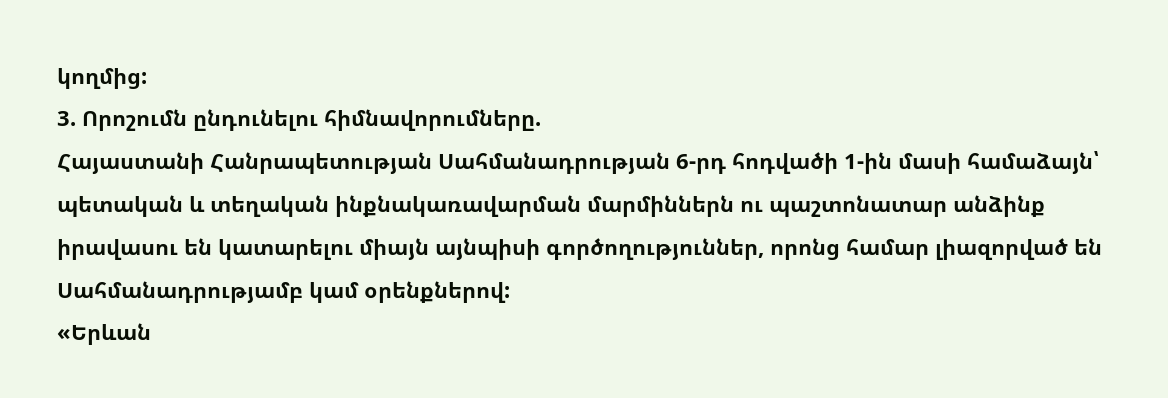կողմից:
3. Որոշումն ընդունելու հիմնավորումները.
Հայաստանի Հանրապետության Սահմանադրության 6-րդ հոդվածի 1-ին մասի համաձայն՝ պետական և տեղական ինքնակառավարման մարմիններն ու պաշտոնատար անձինք իրավասու են կատարելու միայն այնպիսի գործողություններ, որոնց համար լիազորված են Սահմանադրությամբ կամ օրենքներով:
«Երևան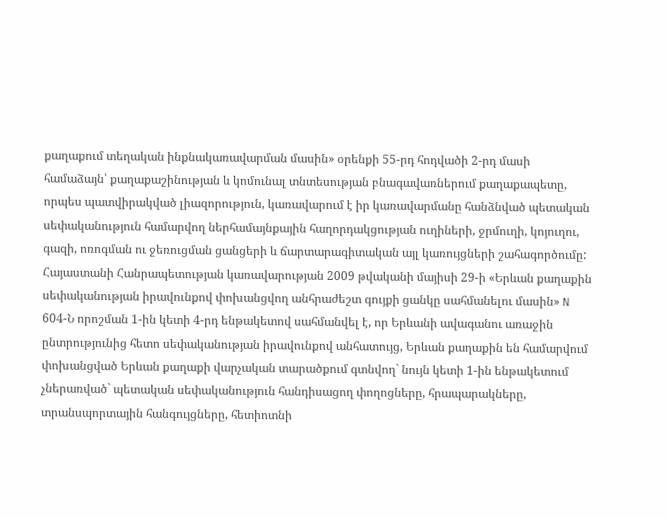քաղաքում տեղական ինքնակառավարման մասին» օրենքի 55-րդ հոդվածի 2-րդ մասի համաձայն՝ քաղաքաշինության և կոմունալ տնտեսության բնագավառներում քաղաքապետը, որպես պատվիրակված լիազորություն, կառավարում է իր կառավարմանը հանձնված պետական սեփականություն համարվող ներհամայնքային հաղորդակցության ուղիների, ջրմուղի, կոյուղու, գազի, ոռոգման ու ջեռուցման ցանցերի և ճարտարագիտական այլ կառույցների շահագործումը:
Հայաստանի Հանրապետության կառավարության 2009 թվականի մայիսի 29-ի «Երևան քաղաքին սեփականության իրավունքով փոխանցվող անհրաժեշտ գույքի ցանկը սահմանելու մասին» N 604-Ն որոշման 1-ին կետի 4-րդ ենթակետով սահմանվել է, որ Երևանի ավագանու առաջին ընտրությունից հետո սեփականության իրավունքով անհատույց, Երևան քաղաքին են համարվում փոխանցված Երևան քաղաքի վարչական տարածքում գտնվող` նույն կետի 1-ին ենթակետում չներառված` պետական սեփականություն հանդիսացող փողոցները, հրապարակները, տրանսպորտային հանգույցները, հետիոտնի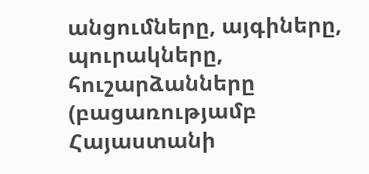անցումները, այգիները, պուրակները, հուշարձանները (բացառությամբ Հայաստանի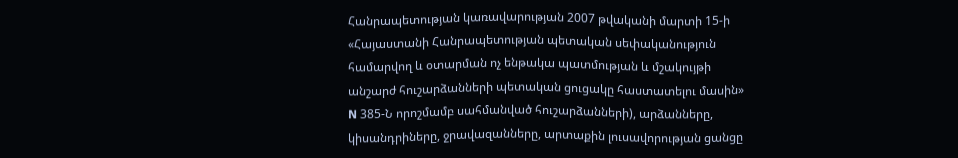Հանրապետության կառավարության 2007 թվականի մարտի 15-ի «Հայաստանի Հանրապետության պետական սեփականություն համարվող և օտարման ոչ ենթակա պատմության և մշակույթի անշարժ հուշարձանների պետական ցուցակը հաստատելու մասին» N 385-Ն որոշմամբ սահմանված հուշարձանների), արձանները, կիսանդրիները, ջրավազանները, արտաքին լուսավորության ցանցը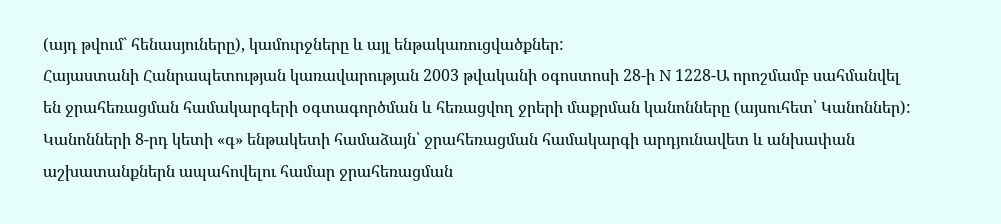(այդ թվում` հենասյուները), կամուրջները և այլ ենթակառուցվածքներ:
Հայաստանի Հանրապետության կառավարության 2003 թվականի օգոստոսի 28-ի N 1228-Ա որոշմամբ սահմանվել են ջրահեռացման համակարգերի օգտագործման և հեռացվող ջրերի մաքրման կանոնները (այսուհետ՝ Կանոններ):
Կանոնների 8-րդ կետի «գ» ենթակետի համաձայն՝ ջրահեռացման համակարգի արդյունավետ և անխափան աշխատանքներն ապահովելու համար ջրահեռացման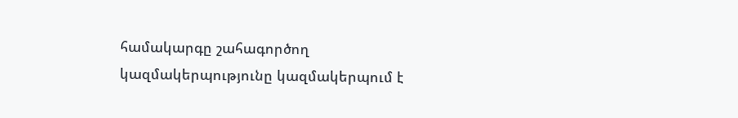համակարգը շահագործող կազմակերպությունը կազմակերպում է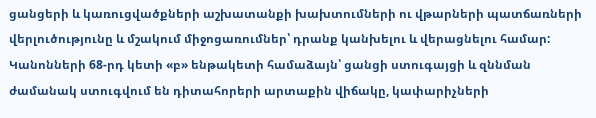ցանցերի և կառուցվածքների աշխատանքի խախտումների ու վթարների պատճառների վերլուծությունը և մշակում միջոցառումներ՝ դրանք կանխելու և վերացնելու համար:
Կանոնների 68-րդ կետի «բ» ենթակետի համաձայն՝ ցանցի ստուգայցի և զննման ժամանակ ստուգվում են դիտահորերի արտաքին վիճակը, կափարիչների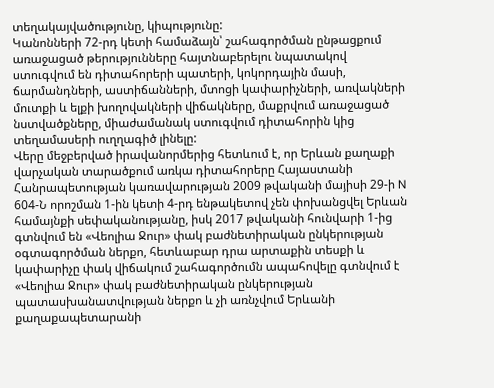տեղակայվածությունը, կիպությունը:
Կանոնների 72-րդ կետի համաձայն՝ շահագործման ընթացքում առաջացած թերությունները հայտնաբերելու նպատակով ստուգվում են դիտահորերի պատերի, կոկորդային մասի, ճարմանդների, աստիճանների, մտոցի կափարիչների, առվակների մուտքի և ելքի խողովակների վիճակները, մաքրվում առաջացած նստվածքները, միաժամանակ ստուգվում դիտահորին կից տեղամասերի ուղղագիծ լինելը:
Վերը մեջբերված իրավանորմերից հետևում է, որ Երևան քաղաքի վարչական տարածքում առկա դիտահորերը Հայաստանի Հանրապետության կառավարության 2009 թվականի մայիսի 29-ի N 604-Ն որոշման 1-ին կետի 4-րդ ենթակետով չեն փոխանցվել Երևան համայնքի սեփականությանը, իսկ 2017 թվականի հունվարի 1-ից գտնվում են «Վեոլիա Ջուր» փակ բաժնետիրական ընկերության օգտագործման ներքո, հետևաբար դրա արտաքին տեսքի և կափարիչը փակ վիճակում շահագործումն ապահովելը գտնվում է «Վեոլիա Ջուր» փակ բաժնետիրական ընկերության պատասխանատվության ներքո և չի առնչվում Երևանի քաղաքապետարանի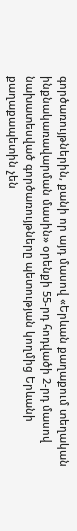գործառույթներին, քանի որ այդ մասով «Երևան քաղաքում տեղական ինքնակառավարման մասին» օրենքի 55-րդ հոդվածի 2-րդ մասով նախատեսված գործառույթները պետության կողմից Երևանի քաղաքապետին չեն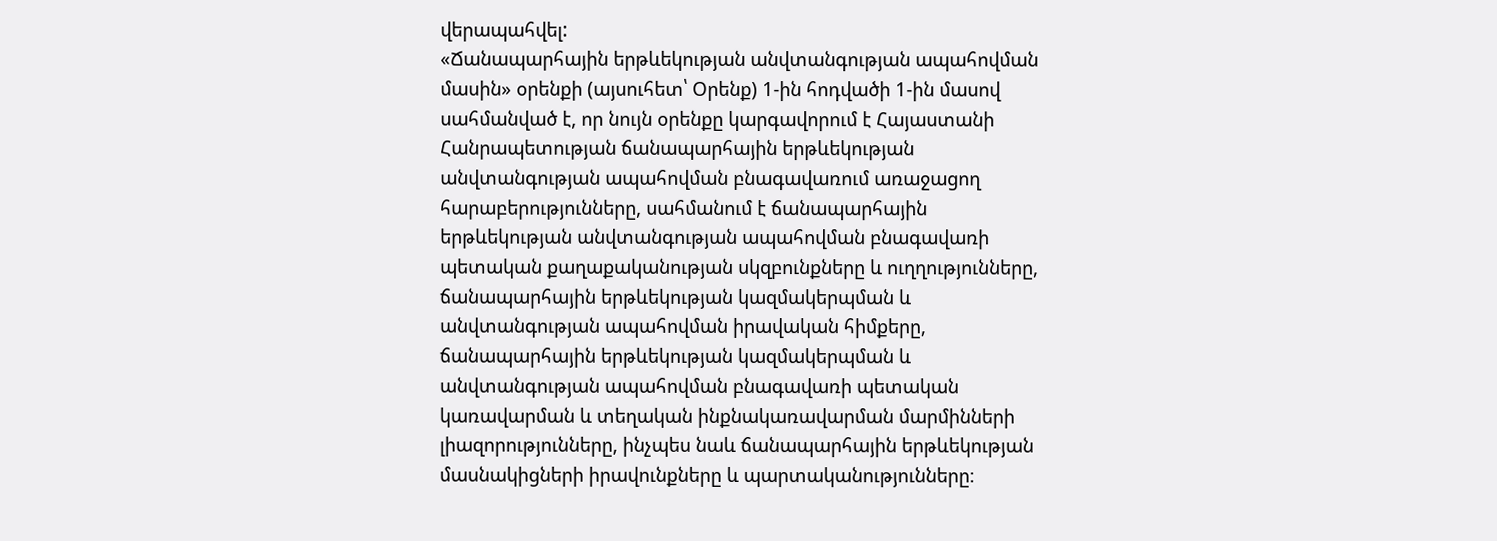վերապահվել:
«Ճանապարհային երթևեկության անվտանգության ապահովման մասին» օրենքի (այսուհետ՝ Օրենք) 1-ին հոդվածի 1-ին մասով սահմանված է, որ նույն օրենքը կարգավորում է Հայաստանի Հանրապետության ճանապարհային երթևեկության անվտանգության ապահովման բնագավառում առաջացող հարաբերությունները, սահմանում է ճանապարհային երթևեկության անվտանգության ապահովման բնագավառի պետական քաղաքականության սկզբունքները և ուղղությունները, ճանապարհային երթևեկության կազմակերպման և անվտանգության ապահովման իրավական հիմքերը, ճանապարհային երթևեկության կազմակերպման և անվտանգության ապահովման բնագավառի պետական կառավարման և տեղական ինքնակառավարման մարմինների լիազորությունները, ինչպես նաև ճանապարհային երթևեկության մասնակիցների իրավունքները և պարտականությունները։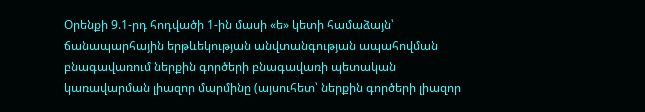Օրենքի 9.1-րդ հոդվածի 1-ին մասի «ե» կետի համաձայն՝ ճանապարհային երթևեկության անվտանգության ապահովման բնագավառում ներքին գործերի բնագավառի պետական կառավարման լիազոր մարմինը (այսուհետ՝ ներքին գործերի լիազոր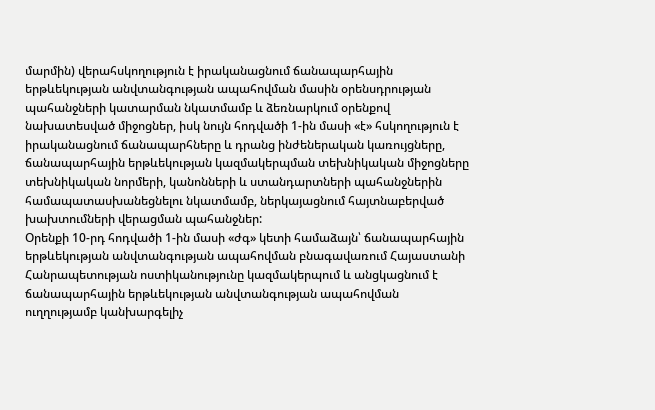մարմին) վերահսկողություն է իրականացնում ճանապարհային երթևեկության անվտանգության ապահովման մասին օրենսդրության պահանջների կատարման նկատմամբ և ձեռնարկում օրենքով նախատեսված միջոցներ, իսկ նույն հոդվածի 1-ին մասի «է» հսկողություն է իրականացնում ճանապարհները և դրանց ինժեներական կառույցները, ճանապարհային երթևեկության կազմակերպման տեխնիկական միջոցները տեխնիկական նորմերի, կանոնների և ստանդարտների պահանջներին համապատասխանեցնելու նկատմամբ, ներկայացնում հայտնաբերված խախտումների վերացման պահանջներ:
Օրենքի 10-րդ հոդվածի 1-ին մասի «ժգ» կետի համաձայն՝ ճանապարհային երթևեկության անվտանգության ապահովման բնագավառում Հայաստանի Հանրապետության ոստիկանությունը կազմակերպում և անցկացնում է ճանապարհային երթևեկության անվտանգության ապահովման ուղղությամբ կանխարգելիչ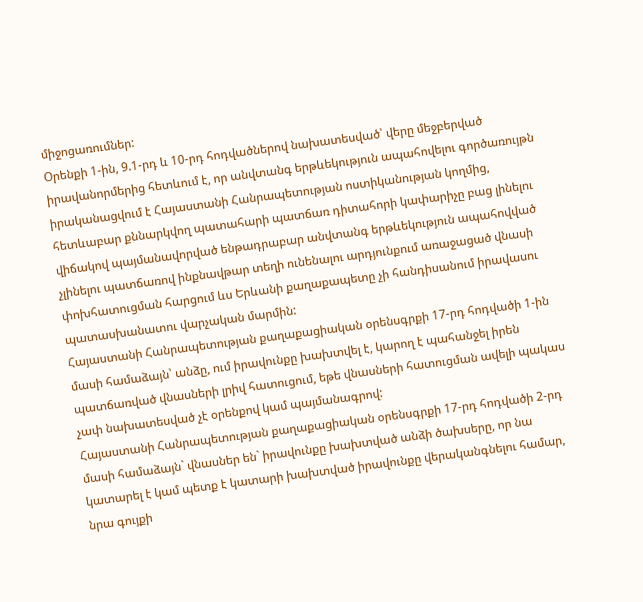միջոցառումներ:
Օրենքի 1-ին, 9.1-րդ և 10-րդ հոդվածներով նախատեսված՝ վերը մեջբերված իրավանորմերից հետևում է, որ անվտանգ երթևեկություն ապահովելու գործառույթն իրականացվում է Հայաստանի Հանրապետության ոստիկանության կողմից, հետևաբար քննարկվող պատահարի պատճառ դիտահորի կափարիչը բաց լինելու վիճակով պայմանավորված ենթադրաբար անվտանգ երթևեկություն ապահովված չլինելու պատճառով ինքնավթար տեղի ունենալու արդյունքում առաջացած վնասի փոխհատուցման հարցում ևս Երևանի քաղաքապետը չի հանդիսանում իրավասու պատասխանատու վարչական մարմին:
Հայաստանի Հանրապետության քաղաքացիական օրենսգրքի 17-րդ հոդվածի 1-ին մասի համաձայն՝ անձը, ում իրավունքը խախտվել է, կարող է պահանջել իրեն պատճառված վնասների լրիվ հատուցում, եթե վնասների հատուցման ավելի պակաս չափ նախատեսված չէ օրենքով կամ պայմանագրով:
Հայաստանի Հանրապետության քաղաքացիական օրենսգրքի 17-րդ հոդվածի 2-րդ մասի համաձայն` վնասներ են` իրավունքը խախտված անձի ծախսերը, որ նա կատարել է կամ պետք է կատարի խախտված իրավունքը վերականգնելու համար, նրա գույքի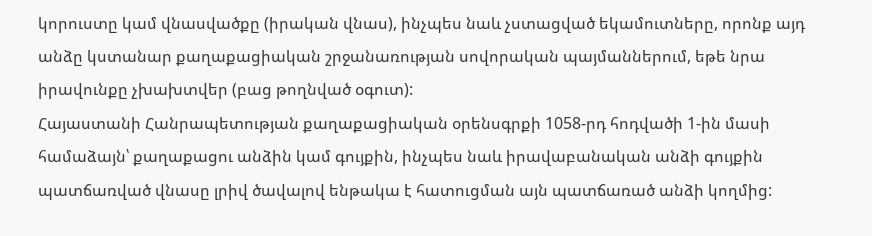կորուստը կամ վնասվածքը (իրական վնաս), ինչպես նաև չստացված եկամուտները, որոնք այդ անձը կստանար քաղաքացիական շրջանառության սովորական պայմաններում, եթե նրա իրավունքը չխախտվեր (բաց թողնված օգուտ):
Հայաստանի Հանրապետության քաղաքացիական օրենսգրքի 1058-րդ հոդվածի 1-ին մասի համաձայն՝ քաղաքացու անձին կամ գույքին, ինչպես նաև իրավաբանական անձի գույքին պատճառված վնասը լրիվ ծավալով ենթակա է հատուցման այն պատճառած անձի կողմից: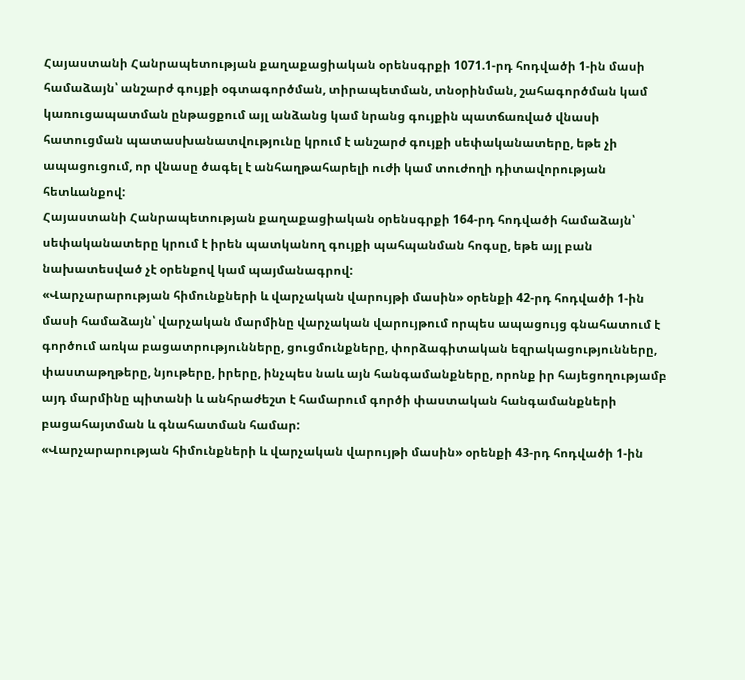Հայաստանի Հանրապետության քաղաքացիական օրենսգրքի 1071.1-րդ հոդվածի 1-ին մասի համաձայն՝ անշարժ գույքի օգտագործման, տիրապետման, տնօրինման, շահագործման կամ կառուցապատման ընթացքում այլ անձանց կամ նրանց գույքին պատճառված վնասի հատուցման պատասխանատվությունը կրում է անշարժ գույքի սեփականատերը, եթե չի ապացուցում, որ վնասը ծագել է անհաղթահարելի ուժի կամ տուժողի դիտավորության հետևանքով:
Հայաստանի Հանրապետության քաղաքացիական օրենսգրքի 164-րդ հոդվածի համաձայն՝ սեփականատերը կրում է իրեն պատկանող գույքի պահպանման հոգսը, եթե այլ բան նախատեսված չէ օրենքով կամ պայմանագրով:
«Վարչարարության հիմունքների և վարչական վարույթի մասին» օրենքի 42-րդ հոդվածի 1-ին մասի համաձայն՝ վարչական մարմինը վարչական վարույթում որպես ապացույց գնահատում է գործում առկա բացատրությունները, ցուցմունքները, փորձագիտական եզրակացությունները, փաստաթղթերը, նյութերը, իրերը, ինչպես նաև այն հանգամանքները, որոնք իր հայեցողությամբ այդ մարմինը պիտանի և անհրաժեշտ է համարում գործի փաստական հանգամանքների բացահայտման և գնահատման համար:
«Վարչարարության հիմունքների և վարչական վարույթի մասին» օրենքի 43-րդ հոդվածի 1-ին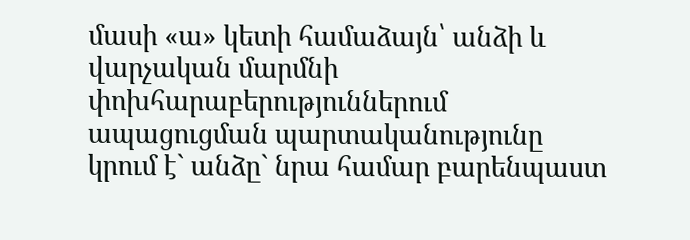մասի «ա» կետի համաձայն՝ անձի և վարչական մարմնի փոխհարաբերություններում ապացուցման պարտականությունը կրում է` անձը` նրա համար բարենպաստ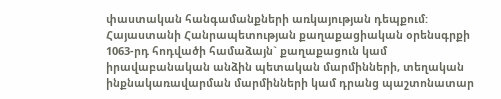փաստական հանգամանքների առկայության դեպքում:
Հայաստանի Հանրապետության քաղաքացիական օրենսգրքի 1063-րդ հոդվածի համաձայն` քաղաքացուն կամ իրավաբանական անձին պետական մարմինների, տեղական ինքնակառավարման մարմինների կամ դրանց պաշտոնատար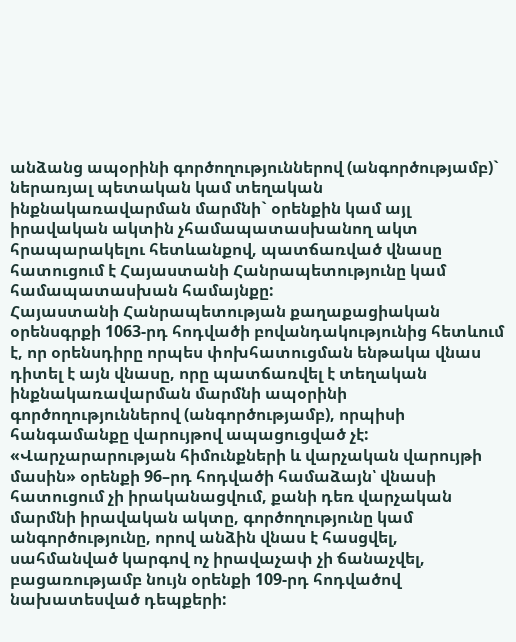անձանց ապօրինի գործողություններով (անգործությամբ)` ներառյալ պետական կամ տեղական ինքնակառավարման մարմնի` օրենքին կամ այլ իրավական ակտին չհամապատասխանող ակտ հրապարակելու հետևանքով, պատճառված վնասը հատուցում է Հայաստանի Հանրապետությունը կամ համապատասխան համայնքը:
Հայաստանի Հանրապետության քաղաքացիական օրենսգրքի 1063-րդ հոդվածի բովանդակությունից հետևում է, որ օրենսդիրը որպես փոխհատուցման ենթակա վնաս դիտել է այն վնասը, որը պատճառվել է տեղական ինքնակառավարման մարմնի ապօրինի գործողություններով (անգործությամբ), որպիսի հանգամանքը վարույթով ապացուցված չէ:
«Վարչարարության հիմունքների և վարչական վարույթի մասին» օրենքի 96–րդ հոդվածի համաձայն՝ վնասի հատուցում չի իրականացվում, քանի դեռ վարչական մարմնի իրավական ակտը, գործողությունը կամ անգործությունը, որով անձին վնաս է հասցվել, սահմանված կարգով ոչ իրավաչափ չի ճանաչվել, բացառությամբ նույն օրենքի 109-րդ հոդվածով նախատեսված դեպքերի: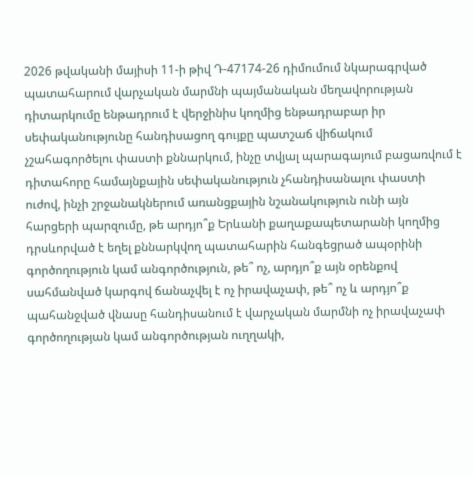2026 թվականի մայիսի 11-ի թիվ Դ-47174-26 դիմումում նկարագրված պատահարում վարչական մարմնի պայմանական մեղավորության դիտարկումը ենթադրում է վերջինիս կողմից ենթադրաբար իր սեփականությունը հանդիսացող գույքը պատշաճ վիճակում չշահագործելու փաստի քննարկում, ինչը տվյալ պարագայում բացառվում է դիտահորը համայնքային սեփականություն չհանդիսանալու փաստի ուժով, ինչի շրջանակներում առանցքային նշանակություն ունի այն հարցերի պարզումը, թե արդյո՞ք Երևանի քաղաքապետարանի կողմից դրսևորված է եղել քննարկվող պատահարին հանգեցրած ապօրինի գործողություն կամ անգործություն, թե՞ ոչ, արդյո՞ք այն օրենքով սահմանված կարգով ճանաչվել է ոչ իրավաչափ, թե՞ ոչ և արդյո՞ք պահանջված վնասը հանդիսանում է վարչական մարմնի ոչ իրավաչափ գործողության կամ անգործության ուղղակի,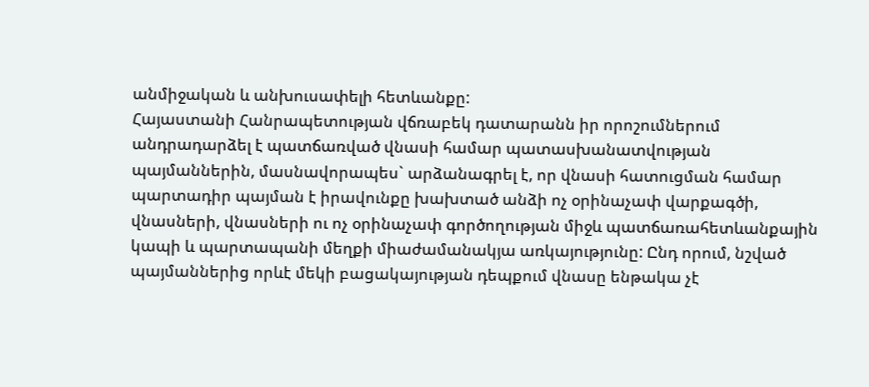անմիջական և անխուսափելի հետևանքը:
Հայաստանի Հանրապետության վճռաբեկ դատարանն իր որոշումներում անդրադարձել է պատճառված վնասի համար պատասխանատվության պայմաններին, մասնավորապես` արձանագրել է, որ վնասի հատուցման համար պարտադիր պայման է իրավունքը խախտած անձի ոչ օրինաչափ վարքագծի, վնասների, վնասների ու ոչ օրինաչափ գործողության միջև պատճառահետևանքային կապի և պարտապանի մեղքի միաժամանակյա առկայությունը: Ընդ որում, նշված պայմաններից որևէ մեկի բացակայության դեպքում վնասը ենթակա չէ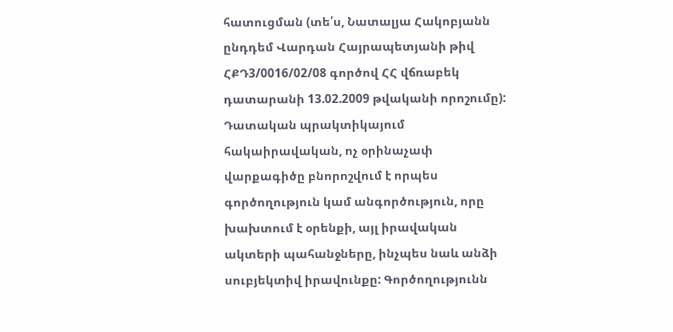հատուցման (տե՛ս, Նատալյա Հակոբյանն ընդդեմ Վարդան Հայրապետյանի թիվ ՀՔԴ3/0016/02/08 գործով ՀՀ վճռաբեկ դատարանի 13.02.2009 թվականի որոշումը):
Դատական պրակտիկայում հակաիրավական, ոչ օրինաչափ վարքագիծը բնորոշվում է որպես գործողություն կամ անգործություն, որը խախտում է օրենքի, այլ իրավական ակտերի պահանջները, ինչպես նաև անձի սուբյեկտիվ իրավունքը: Գործողությունն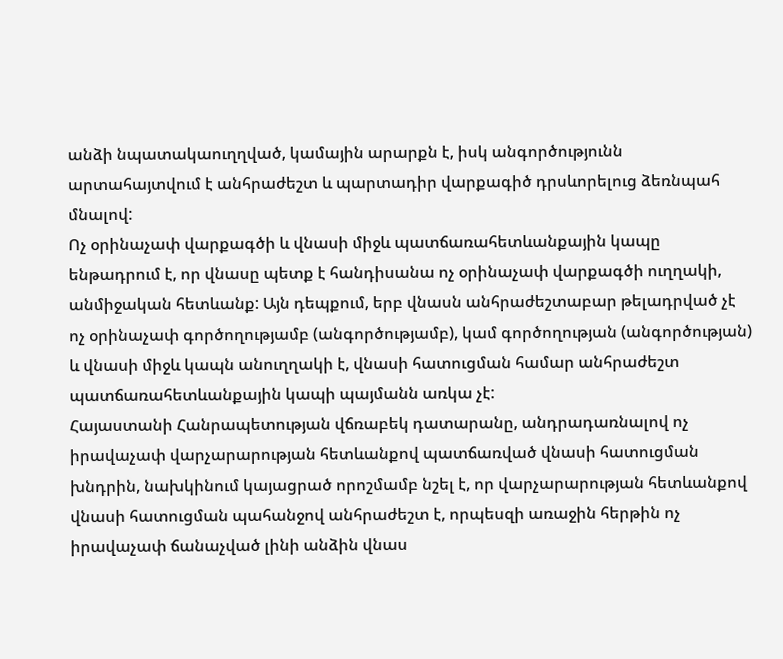անձի նպատակաուղղված, կամային արարքն է, իսկ անգործությունն արտահայտվում է անհրաժեշտ և պարտադիր վարքագիծ դրսևորելուց ձեռնպահ մնալով:
Ոչ օրինաչափ վարքագծի և վնասի միջև պատճառահետևանքային կապը ենթադրում է, որ վնասը պետք է հանդիսանա ոչ օրինաչափ վարքագծի ուղղակի, անմիջական հետևանք: Այն դեպքում, երբ վնասն անհրաժեշտաբար թելադրված չէ ոչ օրինաչափ գործողությամբ (անգործությամբ), կամ գործողության (անգործության) և վնասի միջև կապն անուղղակի է, վնասի հատուցման համար անհրաժեշտ պատճառահետևանքային կապի պայմանն առկա չէ:
Հայաստանի Հանրապետության վճռաբեկ դատարանը, անդրադառնալով ոչ իրավաչափ վարչարարության հետևանքով պատճառված վնասի հատուցման խնդրին, նախկինում կայացրած որոշմամբ նշել է, որ վարչարարության հետևանքով վնասի հատուցման պահանջով անհրաժեշտ է, որպեսզի առաջին հերթին ոչ իրավաչափ ճանաչված լինի անձին վնաս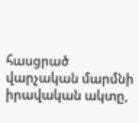հասցրած վարչական մարմնի իրավական ակտը,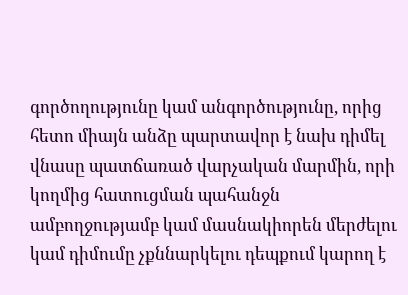գործողությունը կամ անգործությունը, որից հետո միայն անձը պարտավոր է նախ դիմել վնասը պատճառած վարչական մարմին, որի կողմից հատուցման պահանջն ամբողջությամբ կամ մասնակիորեն մերժելու կամ դիմումը չքննարկելու դեպքում կարող է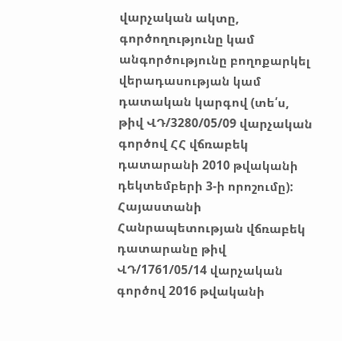վարչական ակտը, գործողությունը կամ անգործությունը բողոքարկել վերադասության կամ դատական կարգով (տե՛ս, թիվ ՎԴ/3280/05/09 վարչական գործով ՀՀ վճռաբեկ դատարանի 2010 թվականի դեկտեմբերի 3-ի որոշումը):
Հայաստանի Հանրապետության վճռաբեկ դատարանը թիվ ՎԴ/1761/05/14 վարչական գործով 2016 թվականի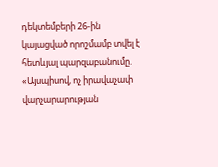դեկտեմբերի 26-ին կայացված որոշմամբ տվել է հետևյալ պարզաբանումը.
«Այսպիսով, ոչ իրավաչափ վարչարարության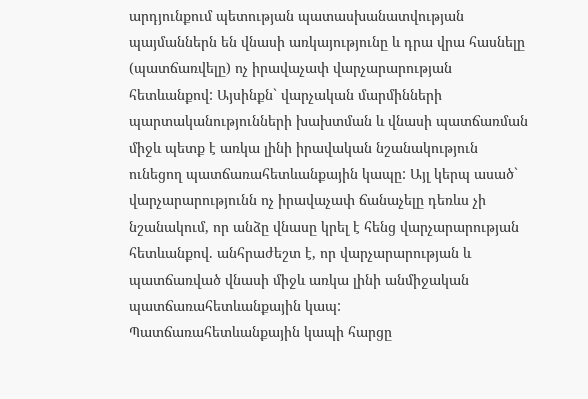արդյունքում պետության պատասխանատվության պայմաններն են վնասի առկայությունը և դրա վրա հասնելը (պատճառվելը) ոչ իրավաչափ վարչարարության հետևանքով: Այսինքն` վարչական մարմինների պարտականությունների խախտման և վնասի պատճառման միջև պետք է առկա լինի իրավական նշանակություն ունեցող պատճառահետևանքային կապը: Այլ կերպ ասած` վարչարարությունն ոչ իրավաչափ ճանաչելը դեռևս չի նշանակում, որ անձը վնասը կրել է հենց վարչարարության հետևանքով. անհրաժեշտ է, որ վարչարարության և պատճառված վնասի միջև առկա լինի անմիջական պատճառահետևանքային կապ:
Պատճառահետևանքային կապի հարցը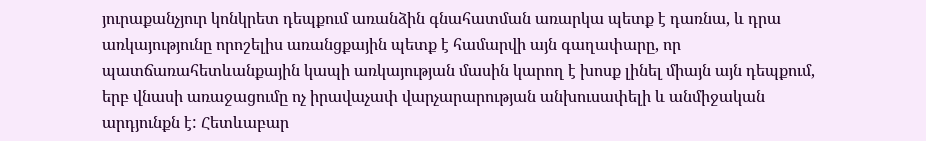յուրաքանչյուր կոնկրետ դեպքում առանձին գնահատման առարկա պետք է դառնա, և դրա առկայությունը որոշելիս առանցքային պետք է համարվի այն գաղափարը, որ պատճառահետևանքային կապի առկայության մասին կարող է խոսք լինել միայն այն դեպքում, երբ վնասի առաջացումը ոչ իրավաչափ վարչարարության անխուսափելի և անմիջական արդյունքն է: Հետևաբար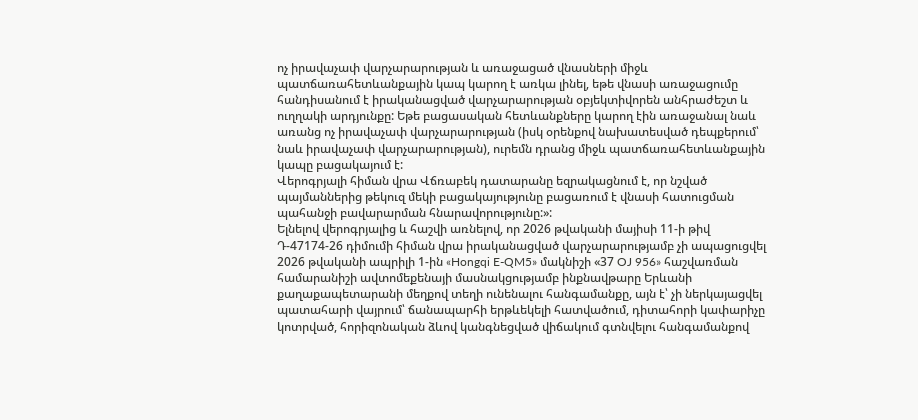ոչ իրավաչափ վարչարարության և առաջացած վնասների միջև պատճառահետևանքային կապ կարող է առկա լինել, եթե վնասի առաջացումը հանդիսանում է իրականացված վարչարարության օբյեկտիվորեն անհրաժեշտ և ուղղակի արդյունքը: Եթե բացասական հետևանքները կարող էին առաջանալ նաև առանց ոչ իրավաչափ վարչարարության (իսկ օրենքով նախատեսված դեպքերում՝ նաև իրավաչափ վարչարարության), ուրեմն դրանց միջև պատճառահետևանքային կապը բացակայում է:
Վերոգրյալի հիման վրա Վճռաբեկ դատարանը եզրակացնում է, որ նշված պայմաններից թեկուզ մեկի բացակայությունը բացառում է վնասի հատուցման պահանջի բավարարման հնարավորությունը:»:
Ելնելով վերոգրյալից և հաշվի առնելով, որ 2026 թվականի մայիսի 11-ի թիվ Դ-47174-26 դիմումի հիման վրա իրականացված վարչարարությամբ չի ապացուցվել 2026 թվականի ապրիլի 1-ին «Hongqi E-QM5» մակնիշի «37 OJ 956» հաշվառման համարանիշի ավտոմեքենայի մասնակցությամբ ինքնավթարը Երևանի քաղաքապետարանի մեղքով տեղի ունենալու հանգամանքը, այն է՝ չի ներկայացվել պատահարի վայրում՝ ճանապարհի երթևեկելի հատվածում, դիտահորի կափարիչը կոտրված, հորիզոնական ձևով կանգնեցված վիճակում գտնվելու հանգամանքով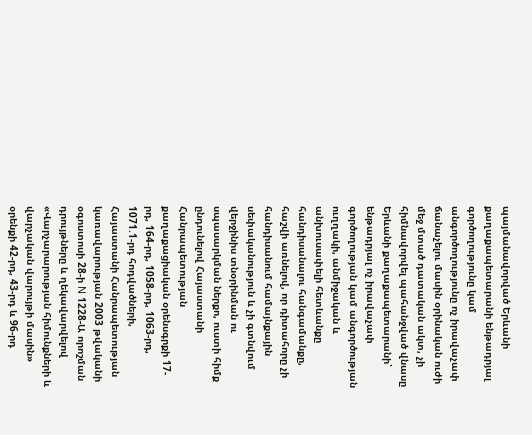պայմանավորված Երևանի քաղաքապետարանի ենթադրյալ գործողությունը կամ անգործողությունը ոչ իրավաչափ ճանաչելու մասին օրինական ուժի մեջ մտած դատական ակտ, չի հիմնավորվել պահանջված վնասը Երևանի քաղաքապետարանի՝ ենթադրյալ ոչ իրավաչափ գործողության կամ անգործության ուղղակի, անմիջական և անխուսափելի հետևանքը հանդիսանալու հանգամանքը, հաշվի առնելով, որ դիտահորը չի հանդիսանում համայնքային սեփականություն և չի գտնվում վերջինիս տնօրինման ու սպասարկման ներքո, ուստի հիմք ընդունելով Հայաստանի Հանրապետության քաղաքացիական օրենսգրքի 17-րդ, 164-րդ, 1058-րդ, 1063-րդ, 1071.1-րդ հոդվածների, Հայաստանի Հանրապետության կառավարության 2003 թվականի օգոստոսի 28-ի N 1228-Ա որոշման դրույթները և ղեկավարվելով «Վարչարարության հիմունքների և վարչական վարույթի մասին» օրենքի 42-րդ, 43-րդ և 96-րդ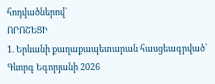հոդվածներով՝
ՈՐՈՇԵՑԻ
1. Երևանի քաղաքապետարան հասցեագրված՝ Գևորգ Եգորյանի 2026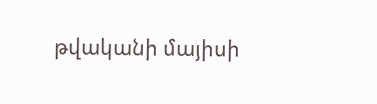թվականի մայիսի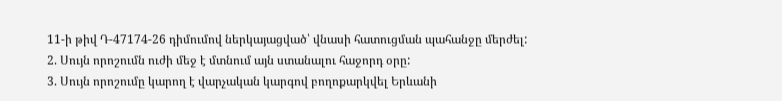11-ի թիվ Դ-47174-26 դիմումով ներկայացված՝ վնասի հատուցման պահանջը մերժել:
2. Սույն որոշումն ուժի մեջ է մտնում այն ստանալու հաջորդ օրը:
3. Սույն որոշումը կարող է վարչական կարգով բողոքարկվել Երևանի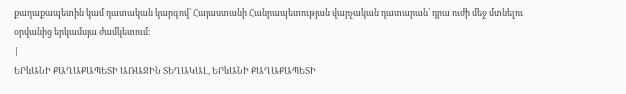քաղաքապետին կամ դատական կարգով՝ Հայաստանի Հանրապետության վարչական դատարան՝ դրա ուժի մեջ մտնելու օրվանից երկամսյա ժամկետում։
|
ԵՐևԱՆԻ ՔԱՂԱՔԱՊԵՏԻ ԱՌԱՋԻՆ ՏԵՂԱԿԱԼ, ԵՐևԱՆԻ ՔԱՂԱՔԱՊԵՏԻ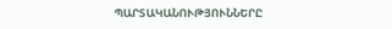ՊԱՐՏԱԿԱՆՈՒԹՅՈՒՆՆԵՐԸ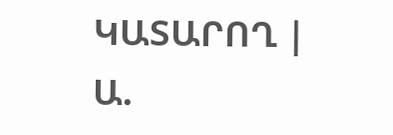ԿԱՏԱՐՈՂ |
Ա.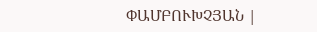ՓԱՄԲՈՒԽՉՅԱՆ |